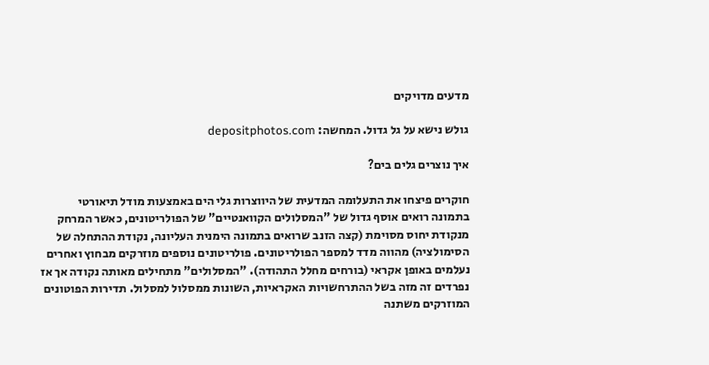מדעים מדויקים

גולש נישא על גל גדול. המחשה: depositphotos.com

איך נוצרים גלים בים?

חוקרים פיצחו את התעלומה המדעית של היווצרות גלי הים באמצעות מודל תיאורטי
בתמונה רואים אוסף גדול של "המסלולים הקוואנטיים" של הפולריטונים, כאשר המרחק מנקודת יחוס מסוימת (קצה הזנב שרואים בתמונה הימנית העליונה, נקודת ההתחלה של הסימולציה) מהווה מדד למספר הפולריטונים. פולריטונים נוספים מוזרקים מבחוץ ואחרים נעלמים באופן אקראי (בורחים מחלל התהודה). "המסלולים" מתחילים מאותה נקודה אך אז נפרדים זה מזה בשל ההתרחשויות האקראיות, השונות ממסלול למסלול. תדירות הפוטונים המוזרקים משתנה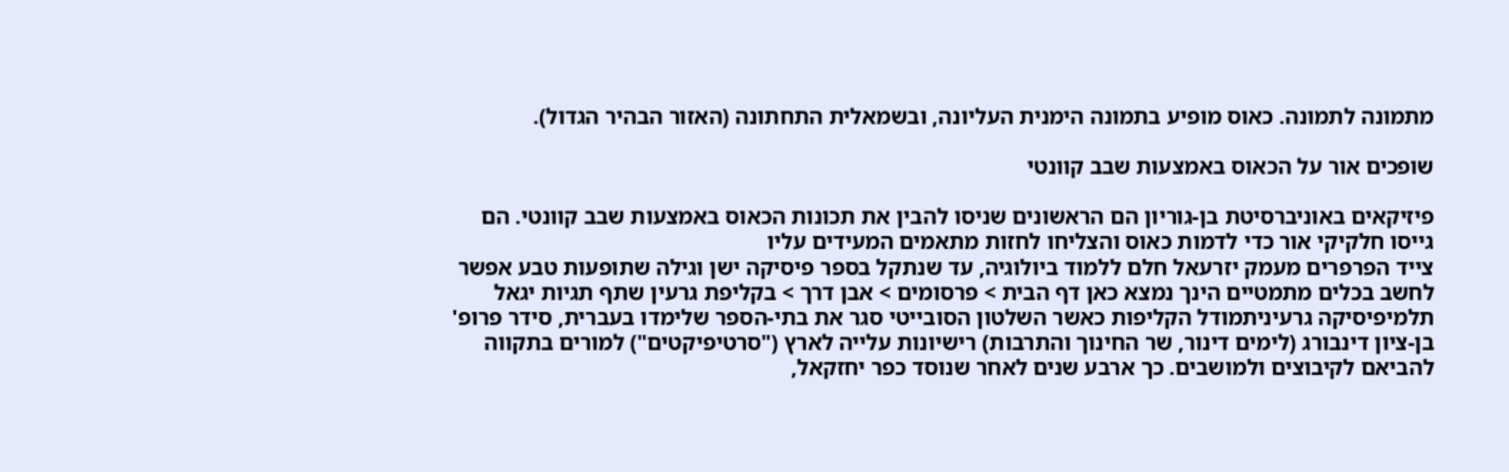מתמונה לתמונה. כאוס מופיע בתמונה הימנית העליונה, ובשמאלית התחתונה (האזור הבהיר הגדול).

שופכים אור על הכאוס באמצעות שבב קוונטי

פיזיקאים באוניברסיטת בן-גוריון הם הראשונים שניסו להבין את תכונות הכאוס באמצעות שבב קוונטי. הם גייסו חלקיקי אור כדי לדמות כאוס והצליחו לחזות מתאמים המעידים עליו
צייד הפרפרים מעמק יזרעאל חלם ללמוד ביולוגיה, עד שנתקל בספר פיסיקה ישן וגילה שתופעות טבע אפשר לחשב בכלים מתמטיים הינך נמצא כאן דף הבית > פרסומים > אבן דרך > בקליפת גרעין שתף תגיות יגאל תלמיפיסיקה גרעיניתמודל הקליפות כאשר השלטון הסובייטי סגר את בתי-הספר שלימדו בעברית, סידר פרופ' בן-ציון דינבורג (לימים דינור, שר החינוך והתרבות) רישיונות עלייה לארץ ("סרטיפיקטים") למורים בתקווה להביאם לקיבוצים ולמושבים. כך ארבע שנים לאחר שנוסד כפר יחזקאל,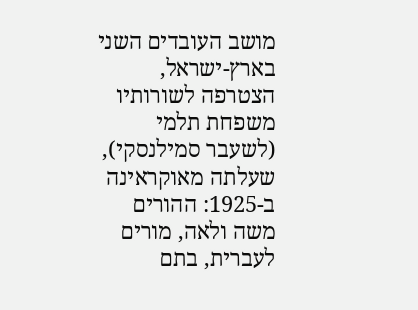מושב העובדים השני בארץ-ישראל, הצטרפה לשורותיו משפחת תלמי (לשעבר סמילנסקי), שעלתה מאוקראינה ב-1925: ההורים משה ולאה, מורים לעברית, בתם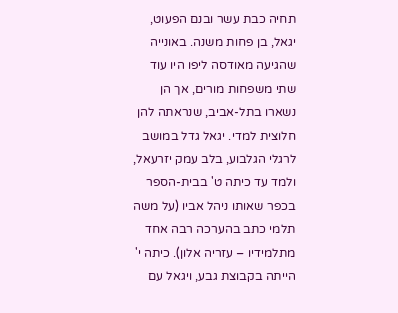תחיה כבת עשר ובנם הפעוט, יגאל, בן פחות משנה. באונייה שהגיעה מאודסה ליפו היו עוד שתי משפחות מורים, אך הן נשארו בתל-אביב, שנראתה להן חלוצית למדי. יגאל גדל במושב לרגלי הגלבוע, בלב עמק יזרעאל, ולמד עד כיתה ט' בבית-הספר בכפר שאותו ניהל אביו (על משה תלמי כתב בהערכה רבה אחד מתלמידיו – עזריה אלון). כיתה י' הייתה בקבוצת גבע, ויגאל עם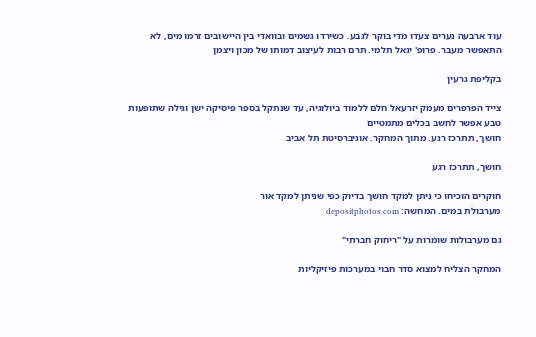עוד ארבעה נערים צעדו מדי בוקר לגבע. כשירדו גשמים ובוואדי בין היישובים זרמו מים, לא התאפשר מעבר. פרופ' יגאל תלמי. תרם רבות לעיצוב דמותו של מכון ויצמן

בקליפת גרעין

צייד הפרפרים מעמק יזרעאל חלם ללמוד ביולוגיה, עד שנתקל בספר פיסיקה ישן וגילה שתופעות טבע אפשר לחשב בכלים מתמטיים
חושך, תתרכז רגע. מתוך המחקר. אוניברסיטת תל אביב

חושך, תתרכז רגע

חוקרים הוכיחו כי ניתן למקד חושך בדיוק כפי שניתן למקד אור
מערבולת במים. המחשה: depositphotos.com

גם מערבולות שומרות על "ריחוק חברתי"

המחקר הצליח למצוא סדר חבוי במערכות פיזיקליות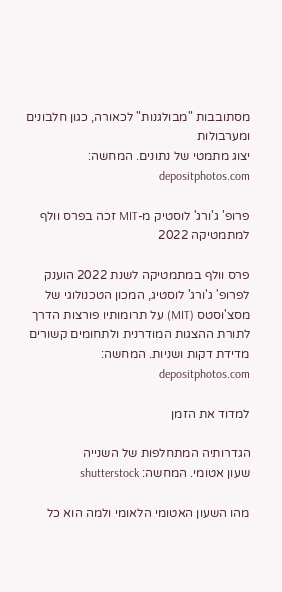מסתובבות "מבולגנות" לכאורה, כגון חלבונים ומערבולות
יצוג מתמטי של נתונים. המחשה: depositphotos.com

פרופ' ג'ורג' לוסטיק מ-MIT זכה בפרס וולף למתמטיקה 2022

פרס וולף במתמטיקה לשנת 2022 הוענק לפרופ' ג'ורג' לוסטיג, המכון הטכנולוגי של מסצ'וסטס (MIT) על תרומותיו פורצות הדרך לתורת ההצגות המודרנית ולתחומים קשורים
מדידת דקות ושניות. המחשה: depositphotos.com

למדוד את הזמן

הגדרותיה המתחלפות של השנייה
שעון אטומי. המחשה: shutterstock

מהו השעון האטומי הלאומי ולמה הוא כל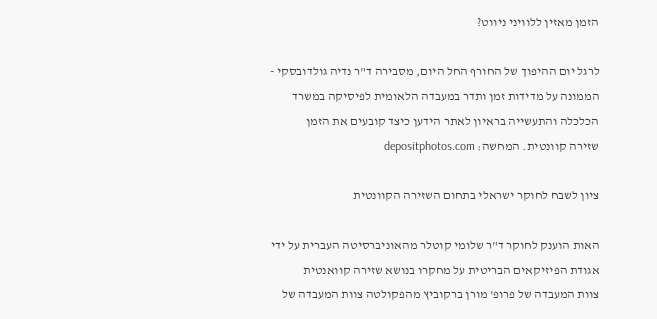הזמן מאזין ללוויני ניווט?

לרגל יום ההיפוך של החורף החל היום, מסבירה ד"ר נדיה גולדובסקי - הממונה על מדידות זמן ותדר במעבדה הלאומית לפיסיקה במשרד הכלכלה והתעשייה בראיון לאתר הידען כיצד קובעים את הזמן
שזירה קוונטית. המחשה: depositphotos.com

ציון לשבח לחוקר ישראלי בתחום השזירה הקוונטית

האות הוענק לחוקר ד"ר שלומי קוטלר מהאוניברסיטה העברית על ידי אגודת הפיזיקאים הבריטית על מחקרו בנושא שזירה קוואנטית
צוות המעבדה של פרופ' מורן ברקוביץ מהפקולטה צוות המעבדה של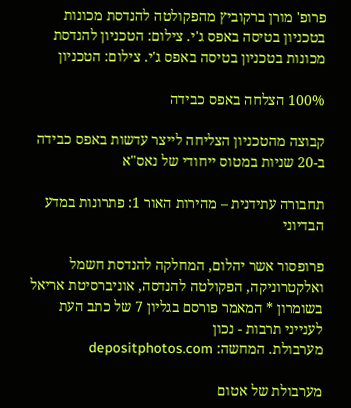פרופ' מורן ברקוביץ מהפקולטה להנדסת מכונות בטכניון בטיסה באפס ג'י. צילום: הטכניון להנדסת מכונות בטכניון בטיסה באפס ג'י. צילום: הטכניון

100% הצלחה באפס כבידה

קבוצה מהטכניון הצליחה לייצר עדשות באפס כבידה ב-20 שניות במטוס ייחודי של נאס"א

תחבורה עתידנית – מהירות האור 1: פתרונות במדע הבדיוני

פרופסור אשר יהלום, המחלקה להנדסת חשמל ואלקטרוניקה, הפקולטה להנדסה, אוניברסיטת אריאל בשומרון * המאמר פורסם בגליון 7 של כתב העת לענייני תרבות - נכון
מערבולת. המחשה: depositphotos.com

מערבולת של אטום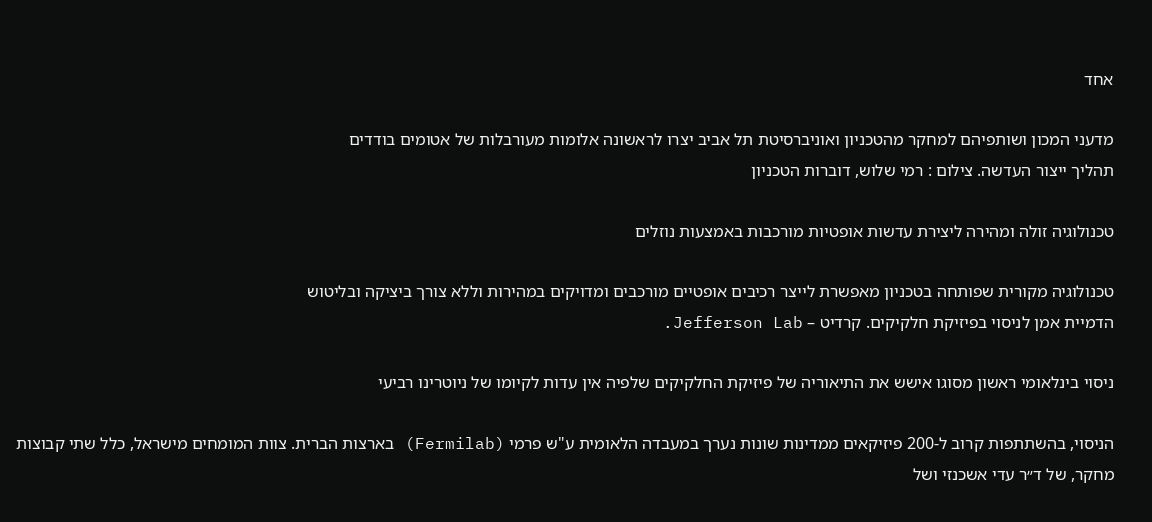אחד

מדעני המכון ושותפיהם למחקר מהטכניון ואוניברסיטת תל אביב יצרו לראשונה אלומות מעורבלות של אטומים בודדים
תהליך ייצור העדשה. צילום : רמי שלוש, דוברות הטכניון

טכנולוגיה זולה ומהירה ליצירת עדשות אופטיות מורכבות באמצעות נוזלים

טכנולוגיה מקורית שפותחה בטכניון מאפשרת לייצר רכיבים אופטיים מורכבים ומדויקים במהירות וללא צורך ביציקה ובליטוש
הדמיית אמן לניסוי בפיזיקת חלקיקים. קרדיט – Jefferson Lab.

ניסוי בינלאומי ראשון מסוגו אישש את התיאוריה של פיזיקת החלקיקים שלפיה אין עדות לקיומו של ניוטרינו רביעי

הניסוי, בהשתתפות קרוב ל-200 פיזיקאים ממדינות שונות נערך במעבדה הלאומית ע"ש פרמי (Fermilab) בארצות הברית. צוות המומחים מישראל, כלל שתי קבוצות מחקר, של ד״ר עדי אשכנזי ושל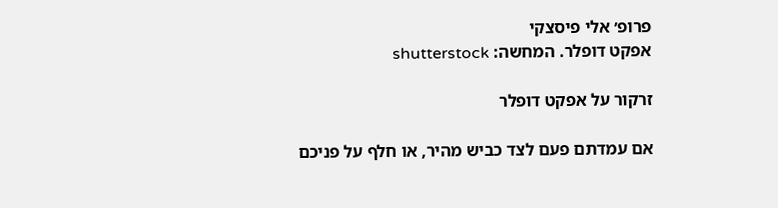פרופ׳ אלי פיסצקי
אפקט דופלר. המחשה: shutterstock

זרקור על אפקט דופלר

אם עמדתם פעם לצד כביש מהיר, או חלף על פניכם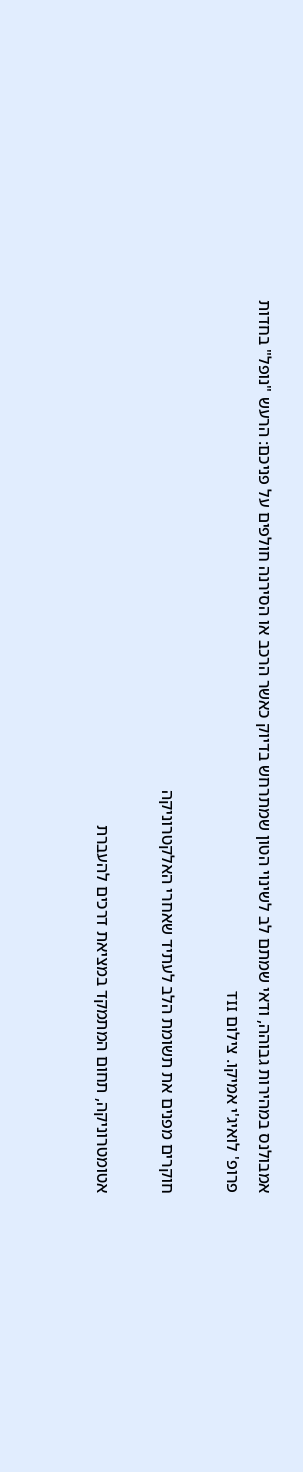אמבולנס במהירות גבוהה, ודאי שמתם לב לשינוי הטון שמתרחש בדיוק כאשר הרכב או הסירנה חולפים על פניכם: הרעש "נופל" בחדות
פרופ' לואיג'י אמיקו. צילום TII

חוקרים מפנים את תשומת הלב לעתיד שאחרי האלקטרוניקה

אטומטרוניקה, תחום המתמקד במציאת דרכים להעברת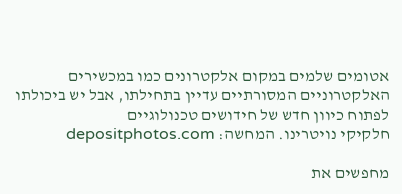אטומים שלמים במקום אלקטרונים כמו במכשירים האלקטרוניים המסורתיים עדיין בתחילתו, אבל יש ביכולתו לפתוח כיוון חדש של חידושים טכנולוגיים
חלקיקי נויטרינו. המחשה: depositphotos.com

מחפשים את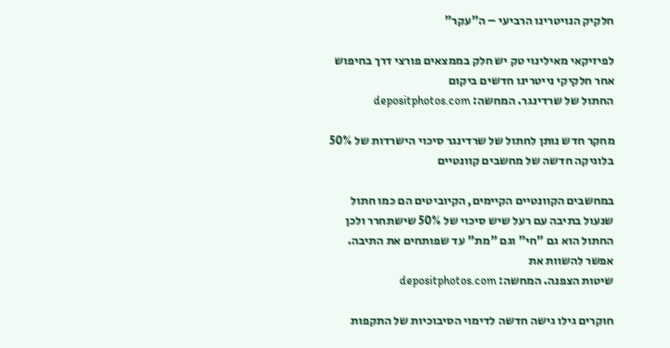חלקיק הנויטרינו הרביעי – ה"עקר"

לפיזיקאי מאילינוי טק יש חלק בממצאים פורצי דרך בחיפוש אחר חלקיקי נייטרינו חדשים ביקום
החתול של שרדינגר. המחשה: depositphotos.com

מחקר חדש נותן לחתול של שרדינגר סיכוי הישרדות של 50% בלוגיקה חדשה של מחשבים קוונטיים

במחשבים הקוונטיים הקיימים, הקיוביטים הם כמו חתול שנעול בתיבה עם רעל שיש סיכוי של 50% שישתחרר ולכן החתול הוא גם "חי" וגם "מת" עד שפותחים את התיבה. אפשר להשוות את
שיטות הצפנה. המחשה: depositphotos.com

חוקרים גילו גישה חדשה לדימוי הסיבוכיות של התקפות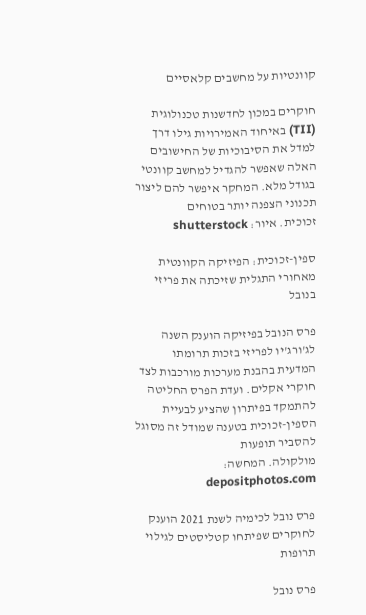קוונטיות על מחשבים קלאסיים

חוקרים במכון לחדשנות טכנולוגית (TII) באיחוד האמירויות גילו דרך למדל את הסיבוכיות של החישובים האלה שאפשר להגדיל למחשב קוונטי בגודל מלא. המחקר איפשר להם ליצור תכנוני הצפנה יותר בטוחים
זכוכית. איור: shutterstock

ספין-זכוכית: הפיזיקה הקוונטית מאחורי התגלית שזיכתה את פריזי בנובל

פרס הנובל בפיזיקה הוענק השנה לג'ורג'יו לפריזי בזכות תרומתו המדעית בהבנת מערכות מורכבות לצד חוקרי אקלים. ועדת הפרס החליטה להתמקד בפיתרון שהציע לבעיית הספין-זכוכית בטענה שמודל זה מסוגל להסביר תופעות
מולקולה. המחשה: depositphotos.com

פרס נובל לכימיה לשנת 2021 הוענק לחוקרים שפיתחו קטליסטים לגילוי תרופות

פרס נובל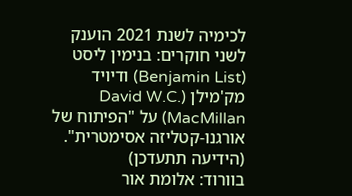לכימיה לשנת 2021 הוענק לשני חוקרים: בנימין ליסט (Benjamin List) ודיויד מק'מילן (David W.C. MacMillan) על "הפיתוח של אורגנו-קטליזה אסימטרית". (הידיעה תתעדכן)
בוורוד: אלומת אור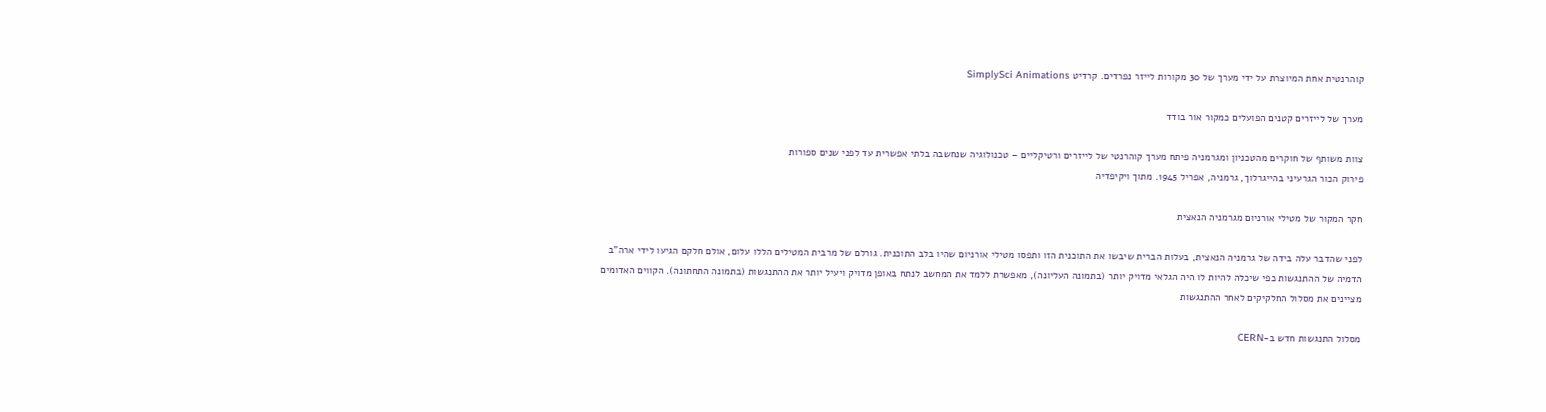קוהרנטית אחת המיוצרת על ידי מערך של 30 מקורות לייזר נפרדים. קרדיט SimplySci Animations

מערך של לייזרים קטנים הפועלים כמקור אור בודד

צוות משותף של חוקרים מהטכניון ומגרמניה פיתח מערך קוהרנטי של לייזרים ורטיקליים – טכנולוגיה שנחשבה בלתי אפשרית עד לפני שנים ספורות
פירוק הכור הגרעיני בהייגרלוך, גרמניה, אפריל 1945. מתוך ויקיפדיה

חקר המקור של מטילי אורניום מגרמניה הנאצית

לפני שהדבר עלה בידה של גרמניה הנאצית, בעלות הברית שיבשו את התוכנית הזו ותפסו מטילי אורניום שהיו בלב התוכנית. גורלם של מרבית המטילים הללו עלום, אולם חלקם הגיעו לידי ארה"ב
הדמיה של ההתנגשות כפי שיכלה להיות לו היה הגלאי מדויק יותר (בתמונה העליונה), מאפשרת ללמד את המחשב לנתח באופן מדויק ויעיל יותר את ההתנגשות (בתמונה התחתונה). הקווים האדומים מציינים את מסלול החלקיקים לאחר ההתנגשות

מסלול התנגשות חדש ב-CERN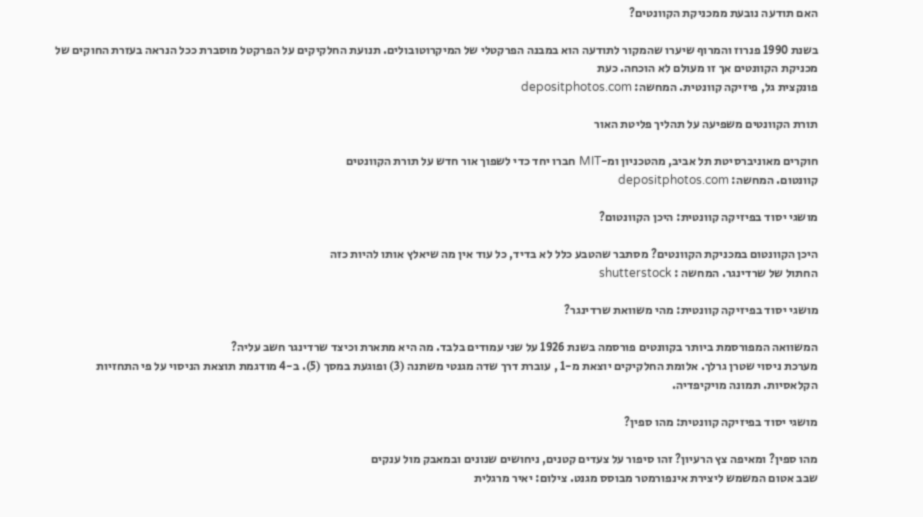האם תודעה נובעת ממכניקת הקוונטים?

בשנת 1990 פנרוז והמרוף שיערו שהמקור לתודעה הוא במבנה הפרקטלי של המיקרוטובולים. תנועת החלקיקים על הפרקטל מוסברת ככל הנראה בעזרת החוקים של מכניקת הקוונטים אך זו מעולם לא הוכחה. כעת
פונקצית גל, פיזיקה קוונטית. המחשה: depositphotos.com

תורת הקוונטים משפיעה על תהליך פליטת האור

חוקרים מאוניברסיטת תל אביב, מהטכניון ומ-MIT חברו יחד כדי לשפוך אור חדש על תורת הקוונטים
קוונטום. המחשה: depositphotos.com

מושגי יסוד בפיזיקה קוונטית: היכן הקוונטום?

היכן הקוונטום במכניקת הקוונטים? מסתבר שהטבע כלל לא בדיד, כל עוד אין מה שיאלץ אותו להיות כזה
החתול של שרדינגר. המחשה : shutterstock

מושגי יסוד בפיזיקה קוונטית: מהי משוואת שרדינגר?

המשוואה המפורסמת ביותר בקוונטים פורסמה בשנת 1926 על שני עמודים בלבד. מה היא מתארת וכיצד שרדינגר חשב עליה?
מערכת ניסוי שטרן גרלך. אלומת החלקיקים יוצאת מ-1 , עוברת דרך שדה מגנטי משתנה (3) ופוגעת במסך (5). ב-4 מודגמת תוצאת הניסוי על פי התחזיות הקלאסיות. תמונה מויקיפדיה.

מושגי יסוד בפיזיקה קוונטית: מהו ספין?

מהו ספין? ומאיפה צץ הרעיון? זהו סיפור על צעדים קטנים, ניחושים שנונים ובמאבק מול ענקים
שבב אטום המשמש ליצירת אינפורמטר מבוסס מגנט. צילום: יאיר מרגלית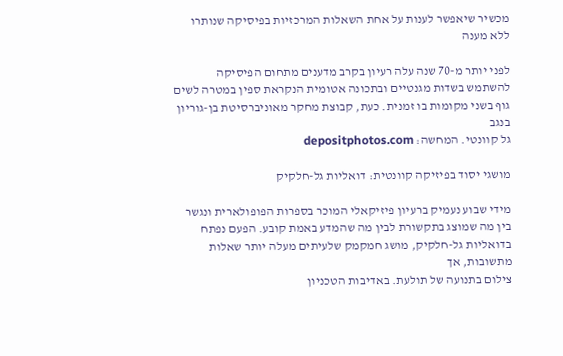מכשיר שיאפשר לענות על אחת השאלות המרכזיות בפיסיקה שנותרו ללא מענה

לפני יותר מ-70 שנה עלה רעיון בקרב מדענים מתחום הפיסיקה להשתמש בשדות מגנטיים ובתכונה אטומית הנקראת ספין במטרה לשים גוף בשני מקומות בו זמנית. כעת, קבוצת מחקר מאוניברסיטת בן-גוריון בנגב
גל קוונטי. המחשה: depositphotos.com

מושגי יסוד בפיזיקה קוונטית: דואליות גל-חלקיק

מידי שבוע נעמיק ברעיון פיזיקאלי המוכר בספרות הפופולארית ונגשר בין מה שמוצג בתקשורת לבין מה שהמדע באמת קובע. הפעם נפתח בדואליות גל-חלקיק, מושג חמקמק שלעיתים מעלה יותר שאלות מתשובות, אך
צילום בתנועה של תולעת. באדיבות הטכניון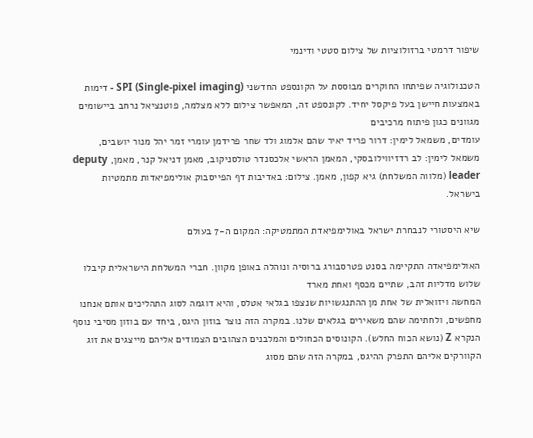שיפור דרמטי ברזולוציות של צילום סטטי ודינמי

הטכנולוגיה שפיתחו החוקרים מבוססת על הקונספט החדשני SPI (Single-pixel imaging) - דימות באמצעות חיישן בעל פיקסל יחיד. לקונספט זה, המאפשר צילום ללא מצלמה, פוטנציאל נרחב ביישומים מגוונים כגון פיתוח מרכיבים
עומדים, משמאל לימין: דרור פריד יאיר שהם אלמוג ולד שחר פרידמן עומרי זמר יהל מנור יושבים, משמאל לימין: לב רדזיווילובסקי, המאמן הראשי אלכסנדר טולסניקוב, מאמן דניאל קנר, מאמן, deputy leader (מלווה המשלחת) גיא קפון, מאמן. צילום: באדיבות דף הפייסבוק אולימפיאדות מתמטיות בישראל.

שיא היסטורי לנבחרת ישראל באולימפיאדת המתמטיקה: המקום ה-7 בעולם

האולימפיאדה התקיימה בסנט פטרסבורג ברוסיה ונוהלה באופן מקוון. חברי המשלחת הישראלית קיבלו שלוש מדליות זהב, שתיים מכסף ואחת מארד
המחשה ויזואלית של אחת מן ההתנגשויות שנצפו בגלאי אטלס, והיא דוגמה לסוג התהליכים אותם אנחנו מחפשים, ולחתימה שהם משאירים בגלאים שלנו. במקרה הזה נוצר בוזון היגס, ביחד עם בוזון מסיבי נוסף הנקרא Z (נושא הכוח החלש). הקונוסים הכחולים והמלבנים הצהובים הצמודים אליהם מייצגים את זוג הקוורקים אליהם התפרק ההיגס, במקרה הזה שהם מסוג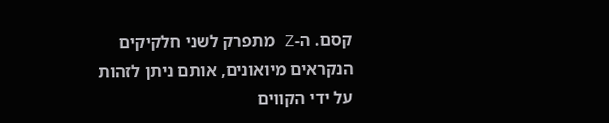קסם. ה-Z מתפרק לשני חלקיקים הנקראים מיואונים, אותם ניתן לזהות על ידי הקווים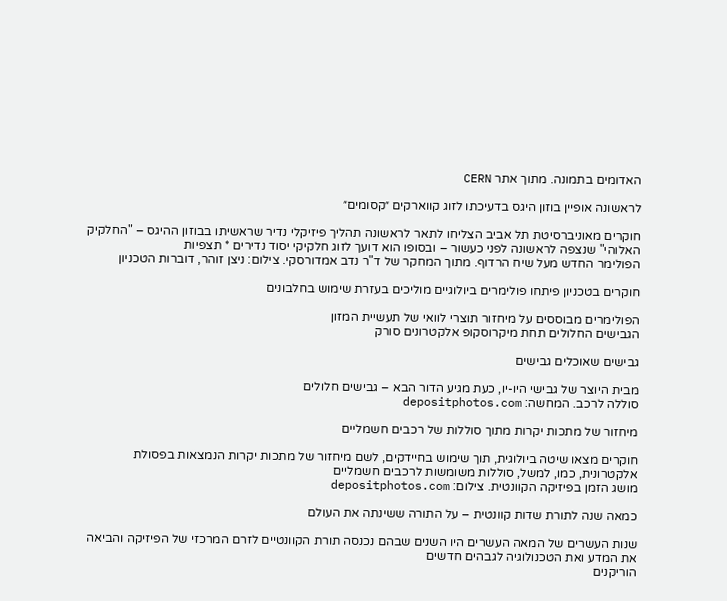האדומים בתמונה. מתוך אתר CERN

לראשונה אופיין בוזון היגס בדעיכתו לזוג קווארקים ״קסומים״

חוקרים מאוניברסיטת תל אביב הצליחו לתאר לראשונה תהליך פיזיקלי נדיר שראשיתו בבוזון ההיגס – "החלקיק האלוהי" שנצפה לראשונה לפני כעשור – ובסופו הוא דועך לזוג חלקיקי יסוד נדירים * תצפיות
הפולימר החדש מעל שיח הרדוף. מתוך המחקר של ד"ר נדב אמדורסקי. צילום: ניצן זוהר, דוברות הטכניון

חוקרים בטכניון פיתחו פולימרים ביולוגיים מוליכים בעזרת שימוש בחלבונים

הפולימרים מבוססים על מיחזור תוצרי לוואי של תעשיית המזון
הגבישים החלולים תחת מיקרוסקופ אלקטרונים סורק

גבישים שאוכלים גבישים

מבית היוצר של גבישי היו-יו, כעת מגיע הדור הבא – גבישים חלולים
סוללה לרכב. המחשה: depositphotos.com

מיחזור של מתכות יקרות מתוך סוללות של רכבים חשמליים

חוקרים מצאו שיטה ביולוגית, תוך שימוש בחיידקים, לשם מיחזור של מתכות יקרות הנמצאות בפסולת אלקטרונית, כמו, למשל, סוללות משומשות לרכבים חשמליים
מושג הזמן בפיזיקה הקוונטית. צילום: depositphotos.com

כמאה שנה לתורת שדות קוונטית – על התורה ששינתה את העולם

שנות העשרים של המאה העשרים היו השנים שבהם נכנסה תורת הקוונטיים לזרם המרכזי של הפיזיקה והביאה את המדע ואת הטכנולוגיה לגבהים חדשים
הוריקנים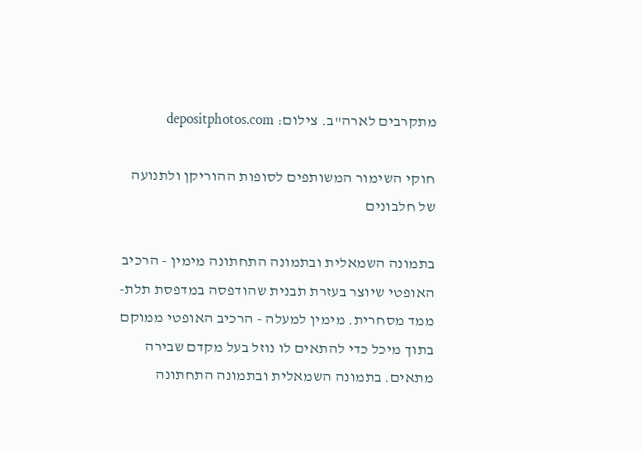מתקרבים לארה"ב. צילום: depositphotos.com

חוקי השימור המשותפים לסופות ההוריקן ולתנועה של חלבונים

בתמונה השמאלית ובתמונה התחתונה מימין - הרכיב האופטי שיוצר בעזרת תבנית שהודפסה במדפסת תלת-ממד מסחרית. מימין למעלה - הרכיב האופטי ממוקם בתוך מיכל כדי להתאים לו נוזל בעל מקדם שבירה מתאים. בתמונה השמאלית ובתמונה התחתונה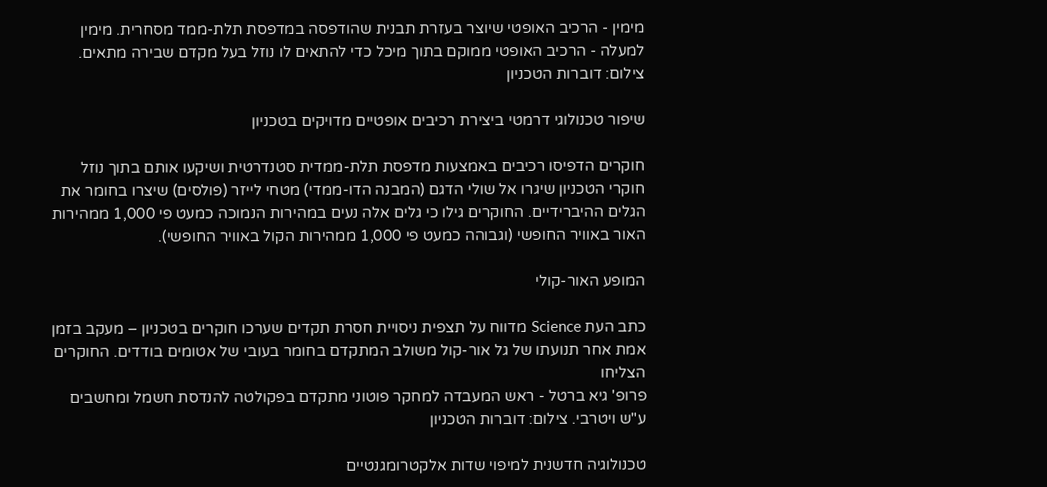מימין - הרכיב האופטי שיוצר בעזרת תבנית שהודפסה במדפסת תלת-ממד מסחרית. מימין למעלה - הרכיב האופטי ממוקם בתוך מיכל כדי להתאים לו נוזל בעל מקדם שבירה מתאים. צילום: דוברות הטכניון

שיפור טכנולוגי דרמטי ביצירת רכיבים אופטיים מדויקים בטכניון

חוקרים הדפיסו רכיבים באמצעות מדפסת תלת-ממדית סטנדרטית ושיקעו אותם בתוך נוזל
חוקרי הטכניון שיגרו אל שולי הדגם (המבנה הדו-ממדי) מטחי לייזר (פולסים) שיצרו בחומר את הגלים ההיברידיים. החוקרים גילו כי גלים אלה נעים במהירות הנמוכה כמעט פי 1,000 ממהירות האור באוויר החופשי (וגבוהה כמעט פי 1,000 ממהירות הקול באוויר החופשי).

המופע האור-קולי

כתב העת Science מדווח על תצפית ניסויית חסרת תקדים שערכו חוקרים בטכניון – מעקב בזמן אמת אחר תנועתו של גל אור-קול משולב המתקדם בחומר בעובי של אטומים בודדים. החוקרים הצליחו
פרופ' גיא ברטל - ראש המעבדה למחקר פוטוני מתקדם בפקולטה להנדסת חשמל ומחשבים ע"ש ויטרבי. צילום: דוברות הטכניון

טכנולוגיה חדשנית למיפוי שדות אלקטרומגנטיים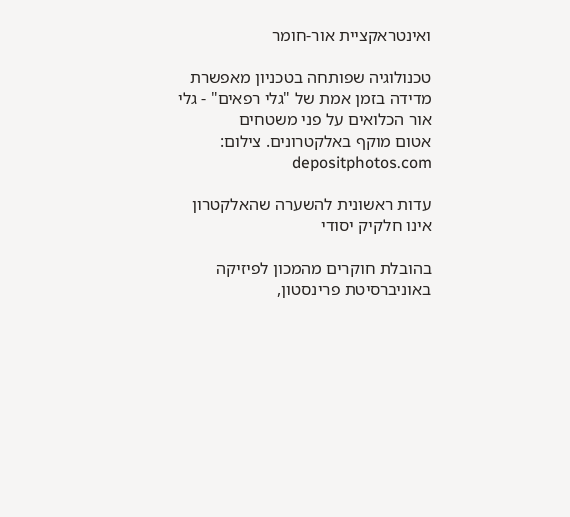ואינטראקציית אור-חומר

טכנולוגיה שפותחה בטכניון מאפשרת מדידה בזמן אמת של "גלי רפאים" - גלי אור הכלואים על פני משטחים
אטום מוקף באלקטרונים. צילום: depositphotos.com

עדות ראשונית להשערה שהאלקטרון אינו חלקיק יסודי

בהובלת חוקרים מהמכון לפיזיקה באוניברסיטת פרינסטון,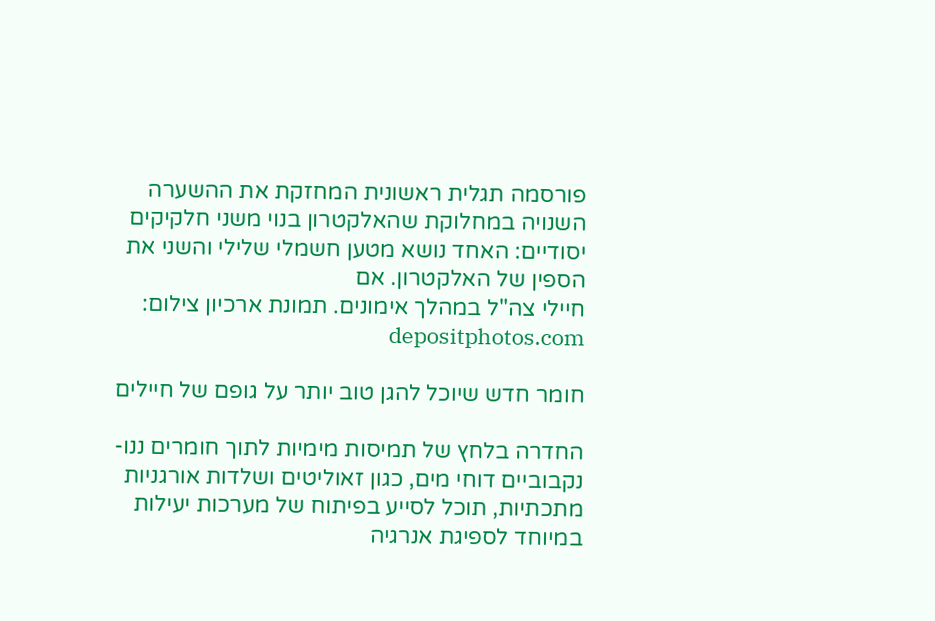פורסמה תגלית ראשונית המחזקת את ההשערה השנויה במחלוקת שהאלקטרון בנוי משני חלקיקים יסודיים: האחד נושא מטען חשמלי שלילי והשני את הספין של האלקטרון. אם
חיילי צה"ל במהלך אימונים. תמונת ארכיון צילום: depositphotos.com

חומר חדש שיוכל להגן טוב יותר על גופם של חיילים

החדרה בלחץ של תמיסות מימיות לתוך חומרים ננו-נקבוביים דוחי מים, כגון זאוליטים ושלדות אורגניות מתכתיות, תוכל לסייע בפיתוח של מערכות יעילות במיוחד לספיגת אנרגיה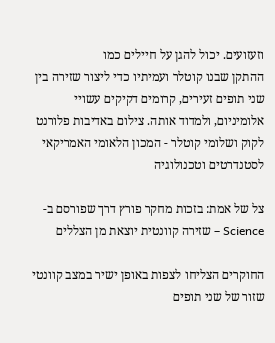וזעזועים. יכול להגן על חיילים כמו
ההתקן שבנו קוטלר ועמיתיו כדי ליצור שזירה בין שני תופים זעירים, קרומים דקיקים עשויי אלומיניום, ולמדוד אותה. צילום באדיבות פלורנט לקוק ושלומי קוטלר - המכון הלאומי האמריקאי לסטנדרטים וטכנולוגיה

צל של אמת: בזכות מחקר פורץ דרך שפורסם ב-Science – שזירה קוונטית יוצאת מן הצללים

החוקרים הצליחו לצפות באופן ישיר במצב קוונטי שזור של שני תופים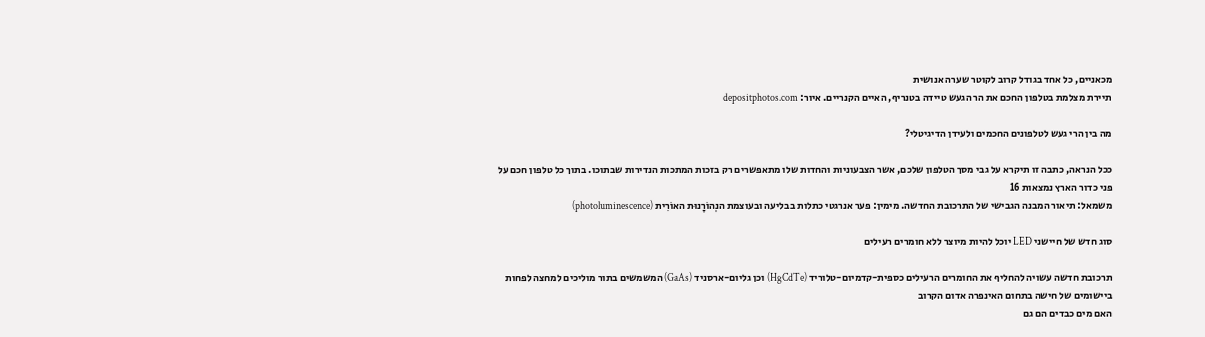מכאניים, כל אחד בגודל קרוב לקוטר שערה אנושית
תיירת מצלמת בטלפון החכם את הר הגעש טיידה בטנריף, האיים הקנריים. איור: depositphotos.com

מה בין הרי געש לטלפונים החכמים ולעידן הדיגיטלי?

ככל הנראה, כתבה זו תיקרא על גבי מסך הטלפון שלכם, אשר הצבעוניות והחדות שלו מתאפשרים רק בזכות המתכות הנדירות שבתוכו. בתוך כל טלפון חכם על פני כדור הארץ נמצאות 16
משמאל: תיאור המבנה הגבישי של התרכובת החדשה. מימין: פער אנרגטי כתלות בבליעה ובעוצמת הנְהוֹרָנוּת האוֹרִית (photoluminescence)

סוג חדש של חיישני LED יוכל להיות מיוצר ללא חומרים רעילים

תרכובת חדשה עשויה להחליף את החומרים הרעילים כספית-קדמיום-טלוריד (HgCdTe) וכן גליום-ארסניד (GaAs) המשמשים בתור מוליכים למחצה לפחות ביישומים של חישה בתחום האינפרה אדום הקרוב
האם מים כבדים הם גם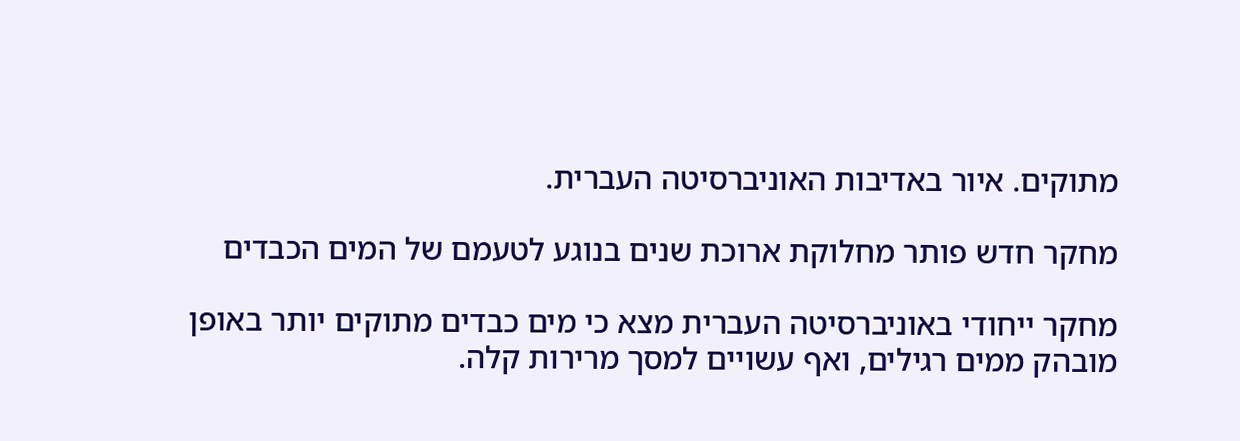מתוקים. איור באדיבות האוניברסיטה העברית.

מחקר חדש פותר מחלוקת ארוכת שנים בנוגע לטעמם של המים הכבדים

מחקר ייחודי באוניברסיטה העברית מצא כי מים כבדים מתוקים יותר באופן מובהק ממים רגילים, ואף עשויים למסך מרירות קלה.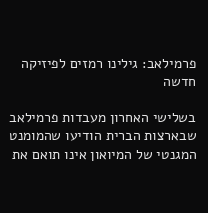פרמילאב: גילינו רמזים לפיזיקה חדשה

בשלישי האחרון מעבדות פרמילאב שבארצות הברית הודיעו שהמומנט המגנטי של המיואון אינו תואם את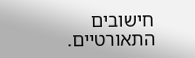חישובים התאורטיים.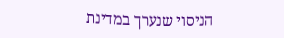הניסוי שנערך במדינת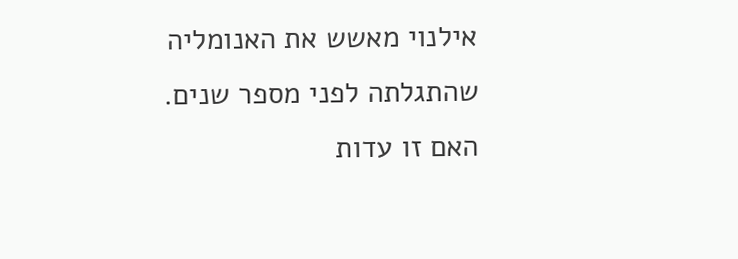אילנוי מאשש את האנומליה שהתגלתה לפני מספר שנים. האם זו עדות